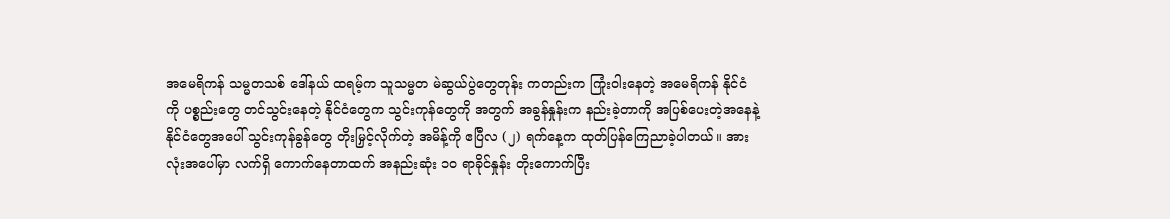အမေရိကန် သမ္မတသစ် ဒေါ်နယ် ထရမ့်က သူသမ္မတ မဲဆွယ်ပွဲတွေတုန်း ကတည်းက ကြုံးဝါးနေတဲ့ အမေရိကန် နိုင်ငံကို ပစ္စည်းတွေ တင်သွင်းနေတဲ့ နိုင်ငံတွေက သွင်းကုန်တွေကို အတွက် အခွန်နှုန်းက နည်းခဲ့တာကို အပြစ်ပေးတဲ့အနေနဲ့ နိုင်ငံတွေအပေါ် သွင်းကုန်ခွန်တွေ တိုးမြှင့်လိုက်တဲ့ အမိန့်ကို ဧပြီလ (၂) ရက်နေ့က ထုတ်ပြန်ကြေညာခဲ့ပါတယ်။ အားလုံးအပေါ်မှာ လက်ရှိ ကောက်နေတာထက် အနည်းဆုံး ၁၀ ရာခိုင်နှုန်း တိုးကောက်ပြီး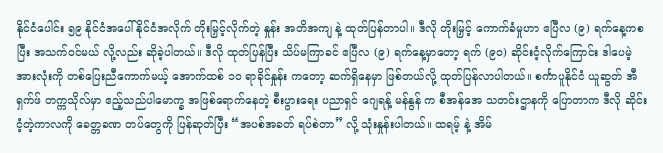နိုင်ငံပေါင်း ၅၉ နိုင်ငံအပေါ် နိုင်ငံအလိုက် တိုးမြှင့်လိုက်တဲ့ နှုန်း အတိအကျ နဲ့ ထုတ်ပြန်တာပါ။ ဒီလို တိုးမြှင့် ကောက်ခံမှုဟာ ဧပြီလ (၉) ရက်နေ့ကစပြီး အသက်ဝင်မယ် လို့လည်း ဆိုခဲ့ပါတယ်။ ဒီလို ထုတ်ပြန်ပြီး သိပ်မကြာခင် ဧပြီလ (၉) ရက်နေ့မှာတော့ ရက် (၉၀) ဆိုင်းငံ့လိုက်ကြောင်း ဒါပေမဲ့ အားလုံးကို တစ်ပြေးညီကောက်မယ့် အောက်ထစ် ၁၀ ရာခိုင်နှုန်း ကတော့ ဆက်ရှိနေမှာ ဖြစ်တယ်လို့ ထုတ်ပြန်လာပါတယ်။ စင်္ကာပူနိုင်ငံ ယူဆွတ် အီရှက်ဖ် တက္ကသိုလ်မှာ ဧည့်သည်ပါမောက္ခ အဖြစ်ရောက်နေတဲ့ စီးပွားရေး ပညာရှင် ဂျေရန့် မန်နွန် က စီအန်အေ သတင်းဌာနကို ပြောတာက ဒီလို ဆိုင်းငံ့တဲ့ကာလကို ခေတ္တခဏ တပ်တွေကို ပြန်ဆုတ်ပြီး “အပစ်အခတ် ရပ်စဲတာ” လို့ သုံးနှုန်းပါတယ်။ ထရမ့် နဲ့ အိမ်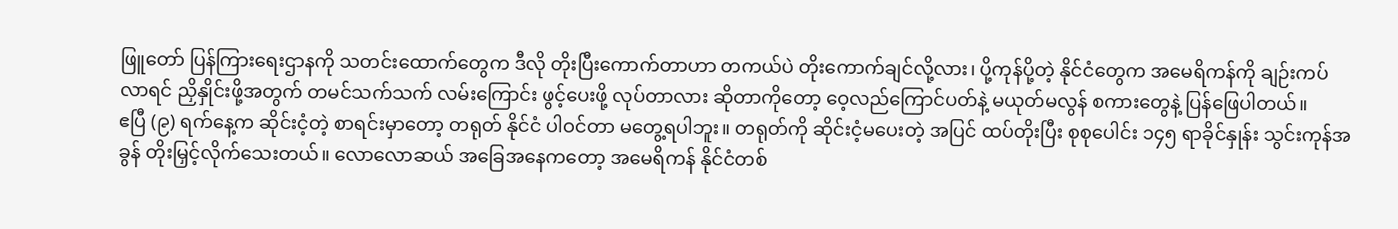ဖြူတော် ပြန်ကြားရေးဌာနကို သတင်းထောက်တွေက ဒီလို တိုးပြီးကောက်တာဟာ တကယ်ပဲ တိုးကောက်ချင်လို့လား၊ ပို့ကုန်ပို့တဲ့ နိုင်ငံတွေက အမေရိကန်ကို ချဉ်းကပ်လာရင် ညှိနှိုင်းဖို့အတွက် တမင်သက်သက် လမ်းကြောင်း ဖွင့်ပေးဖို့ လုပ်တာလား ဆိုတာကိုတော့ ဝေ့လည်ကြောင်ပတ်နဲ့ မယုတ်မလွန် စကားတွေနဲ့ ပြန်ဖြေပါတယ်။
ဧပြီ (၉) ရက်နေ့က ဆိုင်းငံ့တဲ့ စာရင်းမှာတော့ တရုတ် နိုင်ငံ ပါဝင်တာ မတွေ့ရပါဘူး။ တရုတ်ကို ဆိုင်းငံ့မပေးတဲ့ အပြင် ထပ်တိုးပြီး စုစုပေါင်း ၁၄၅ ရာခိုင်နှုန်း သွင်းကုန်အခွန် တိုးမြှင့်လိုက်သေးတယ်။ လောလောဆယ် အခြေအနေကတော့ အမေရိကန် နိုင်ငံတစ်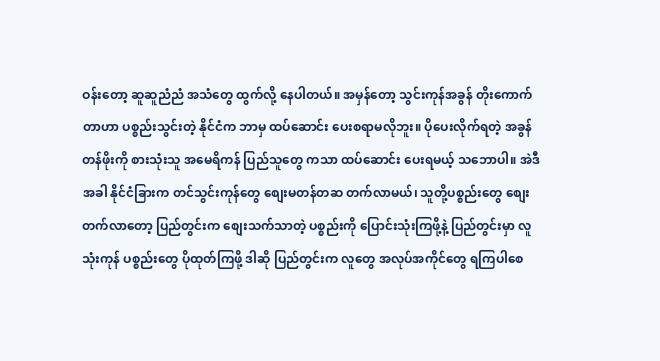ဝန်းတော့ ဆူဆူညံညံ အသံတွေ ထွက်လို့ နေပါတယ်။ အမှန်တော့ သွင်းကုန်အခွန် တိုးကောက်တာဟာ ပစ္စည်းသွင်းတဲ့ နိုင်ငံက ဘာမှ ထပ်ဆောင်း ပေးစရာမလိုဘူး။ ပိုပေးလိုက်ရတဲ့ အခွန်တန်ဖိုးကို စားသုံးသူ အမေရိကန် ပြည်သူတွေ ကသာ ထပ်ဆောင်း ပေးရမယ့် သဘောပါ။ အဲဒီအခါ နိုင်ငံခြားက တင်သွင်းကုန်တွေ စျေးမတန်တဆ တက်လာမယ်၊ သူတို့ပစ္စည်းတွေ စျေးတက်လာတော့ ပြည်တွင်းက စျေးသက်သာတဲ့ ပစ္စည်းကို ပြောင်းသုံးကြဖို့နဲ့ ပြည်တွင်းမှာ လူသုံးကုန် ပစ္စည်းတွေ ပိုထုတ်ကြဖို့ ဒါဆို ပြည်တွင်းက လူတွေ အလုပ်အကိုင်တွေ ရကြပါစေ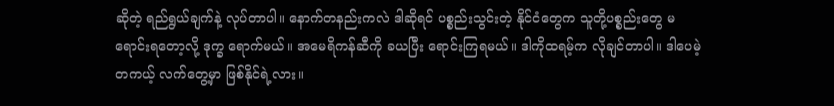ဆိုတဲ့ ရည်ရွယ်ချက်နဲ့ လုပ်တာပါ။ နောက်တနည်းကလဲ ဒါဆိုရင် ပစ္စည်းသွင်းတဲ့ နိုင်ငံတွေက သူတို့ပစ္စည်းတွေ မရောင်းရတော့လို့ ဒုက္ခ ရောက်မယ်။ အမေရိကန်ဆီကို ခယပြီး ရောင်းကြရမယ်။ ဒါကိုထရမ့်က လိုချင်တာပါ။ ဒါပေမဲ့ တကယ့် လက်တွေ့မှာ ဖြစ်နိုင်ရဲ့လား။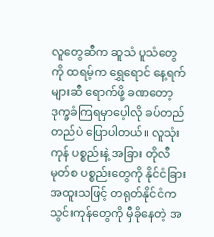လူတွေဆီက ဆူသံ ပူသံတွေကို ထရမ့်က ရွှေရောင် နေ့ရက်များဆီ ရောက်ဖို့ ခဏတော့ ဒုက္ခခံကြရမှာပေ့ါလို ခပ်တည်တည်ပဲ ပြောပါတယ်။ လူသုံးကုန် ပစ္စည်းနဲ့ အခြား တိုလီမုတ်စ ပစ္စည်းတွေကို နိုင်ငံခြား အထူးသဖြင့် တရုတ်နိုင်ငံက သွင်းကုန်တွေကို မှီခိုနေတဲ့ အ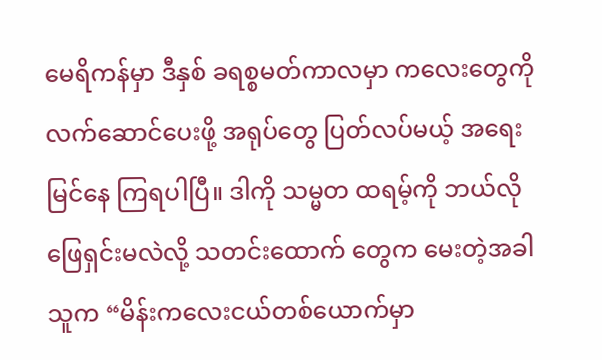မေရိကန်မှာ ဒီနှစ် ခရစ္စမတ်ကာလမှာ ကလေးတွေကို လက်ဆောင်ပေးဖို့ အရုပ်တွေ ပြတ်လပ်မယ့် အရေး မြင်နေ ကြရပါပြီ။ ဒါကို သမ္မတ ထရမ့်ကို ဘယ်လိုဖြေရှင်းမလဲလို့ သတင်းထောက် တွေက မေးတဲ့အခါ သူက “မိန်းကလေးငယ်တစ်ယောက်မှာ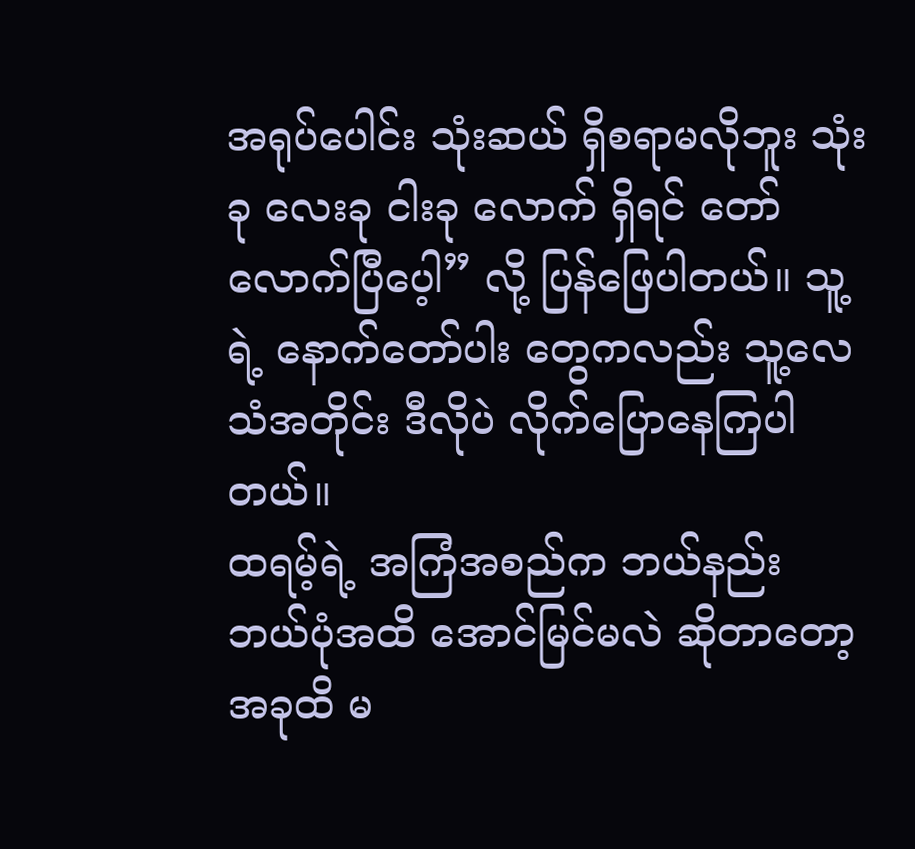အရုပ်ပေါင်း သုံးဆယ် ရှိစရာမလိုဘူး သုံးခု လေးခု ငါးခု လောက် ရှိရင် တော်လောက်ပြီပေ့ါ” လို့ ပြန်ဖြေပါတယ်။ သူ့ရဲ့ နောက်တော်ပါး တွေကလည်း သူ့လေသံအတိုင်း ဒီလိုပဲ လိုက်ပြောနေကြပါတယ်။
ထရမ့်ရဲ့ အကြံအစည်က ဘယ်နည်း ဘယ်ပုံအထိ အောင်မြင်မလဲ ဆိုတာတော့ အခုထိ မ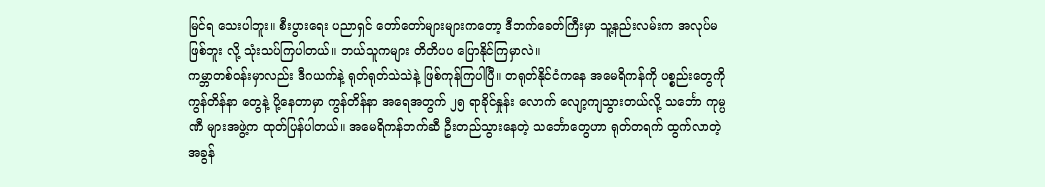မြင်ရ သေးပါဘူး။ စီးပွားရေး ပညာရှင် တော်တော်များများကတော့ ဒီဘက်ခေတ်ကြီးမှာ သူ့နည်းလမ်းက အလုပ်မဖြစ်ဘူး လို့ သုံးသပ်ကြပါတယ်။ ဘယ်သူကများ တိတိပပ ပြောနိုင်ကြမှာလဲ။
ကမ္ဘာတစ်ဝန်းမှာလည်း ဒီဂယက်နဲ့ ရုတ်ရုတ်သဲသဲနဲ့ ဖြစ်ကုန်ကြပါပြီ။ တရုတ်နိုင်ငံကနေ အမေရိကန်ကို ပစ္စည်းတွေကို ကွန်တိန်နာ တွေနဲ့ ပို့နေတာမှာ ကွန်တိန်နာ အရေအတွက် ၂၅ ရာခိုင်နှုန်း လောက် လျော့ကျသွားတယ်လို့ သင်္ဘော ကုမ္ပဏီ များအဖွဲ့က ထုတ်ပြန်ပါတယ်။ အမေရိကန်ဘက်ဆီ ဦးတည်သွားနေတဲ့ သင်္ဘောတွေဟာ ရုတ်တရက် ထွက်လာတဲ့ အခွန်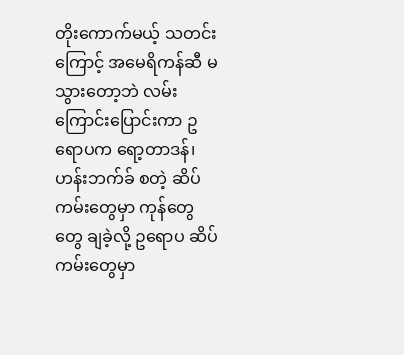တိုးကောက်မယ့် သတင်းကြောင့် အမေရိကန်ဆီ မသွားတော့ဘဲ လမ်းကြောင်းပြောင်းကာ ဥရောပက ရော့တာဒန်၊ ဟန်းဘက်ခ် စတဲ့ ဆိပ်ကမ်းတွေမှာ ကုန်တွေတွေ ချခဲ့လို့ ဥရောပ ဆိပ်ကမ်းတွေမှာ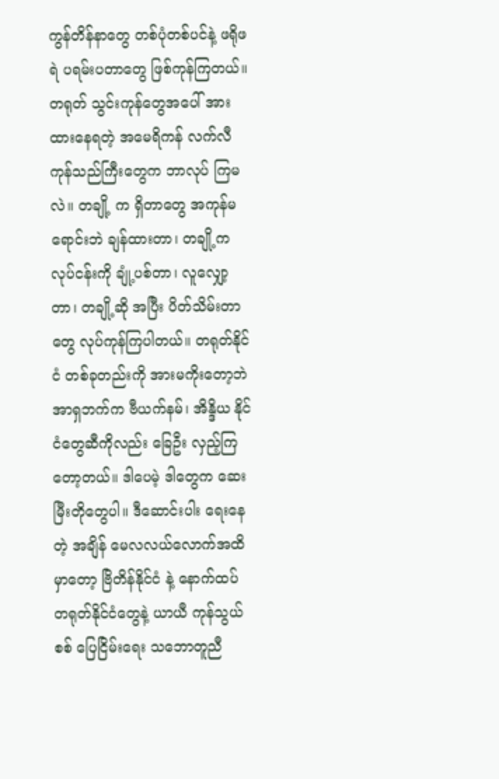ကွန်တိန်နာတွေ တစ်ပုံတစ်ပင်နဲ့ ဖရိုဖရဲ ပရမ်းပတာတွေ ဖြစ်ကုန်ကြတယ်။
တရုတ် သွင်းကုန်တွေအပေါ် အားထားနေရတဲ့ အမေရိကန် လက်လီ ကုန်သည်ကြီးတွေက ဘာလုပ် ကြမလဲ။ တချို့ က ရှိတာတွေ အကုန်မရောင်းဘဲ ချန်ထားတာ၊ တချို့က လုပ်ငန်းကို ချုံ့ပစ်တာ၊ လူလျှော့တာ၊ တချို့ဆို အပြီး ပိတ်သိမ်းတာတွေ လုပ်ကုန်ကြပါတယ်။ တရုတ်နိုင်ငံ တစ်ခုတည်းကို အားမကိုးတော့ဘဲ အာရှဘက်က ဗီယက်နမ်၊ အိန္ဒိယ နိုင်ငံတွေဆီကိုလည်း ခြေဦး လှည့်ကြတော့တယ်။ ဒါပေမဲ့ ဒါတွေက ဆေးမြီးတိုတွေပါ။ ဒီဆောင်းပါး ရေးနေတဲ့ အချိန် မေလလယ်လောက်အထိမှာတော့ ဗြိတိန်နိုင်ငံ နဲ့ နောက်ထပ် တရုတ်နိုင်ငံတွေနဲ့ ယာယီ ကုန်သွယ်စစ် ပြေငြိမ်းရေး သဘောတူညီ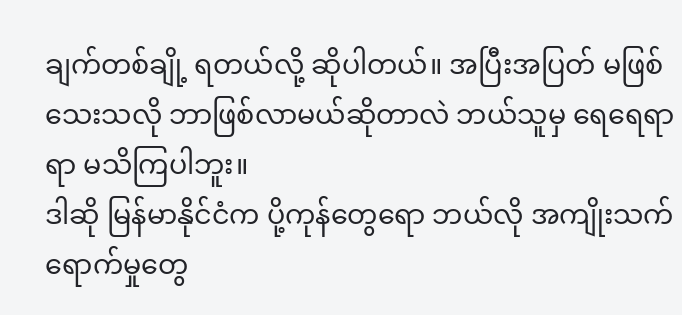ချက်တစ်ချို့ ရတယ်လို့ ဆိုပါတယ်။ အပြီးအပြတ် မဖြစ်သေးသလို ဘာဖြစ်လာမယ်ဆိုတာလဲ ဘယ်သူမှ ရေရေရာရာ မသိကြပါဘူး။
ဒါဆို မြန်မာနိုင်ငံက ပို့ကုန်တွေရော ဘယ်လို အကျိုးသက်ရောက်မှုတွေ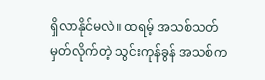ရှိလာနိုင်မလဲ။ ထရမ့် အသစ်သတ်မှတ်လိုက်တဲ့ သွင်းကုန်ခွန် အသစ်က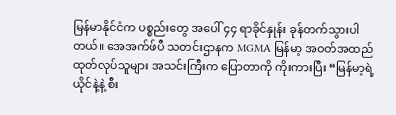မြန်မာနိုင်ငံက ပစ္စည်းတွေ အပေါ် ၄၄ ရာခိုင်နှုန်း ခုန်တက်သွားပါတယ်။ အေအက်ဖ်ပီ သတင်းဌာနက MGMA မြန်မာ့ အဝတ်အထည် ထုတ်လုပ်သူများ အသင်းကြီးက ပြောတာကို ကိုးကားပြီး “မြန်မာ့ရဲ့ ယိုင်နဲ့နဲ့ စီး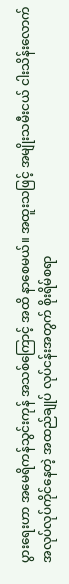ပွားရေးဟာ အမေရိကန်သွင်းကုန် အသစ်ကြောင့် အထိ နာစေမယ်။ အထူးသဖြင့် အမျိုးသမီးငယ် ငါးသိန်းလောက် အလုပ်လုပ်ကိုင်နေတဲ့ အထည်ချုပ် လုပ်ငန်းအတွက် စိုးရိမ်စရာ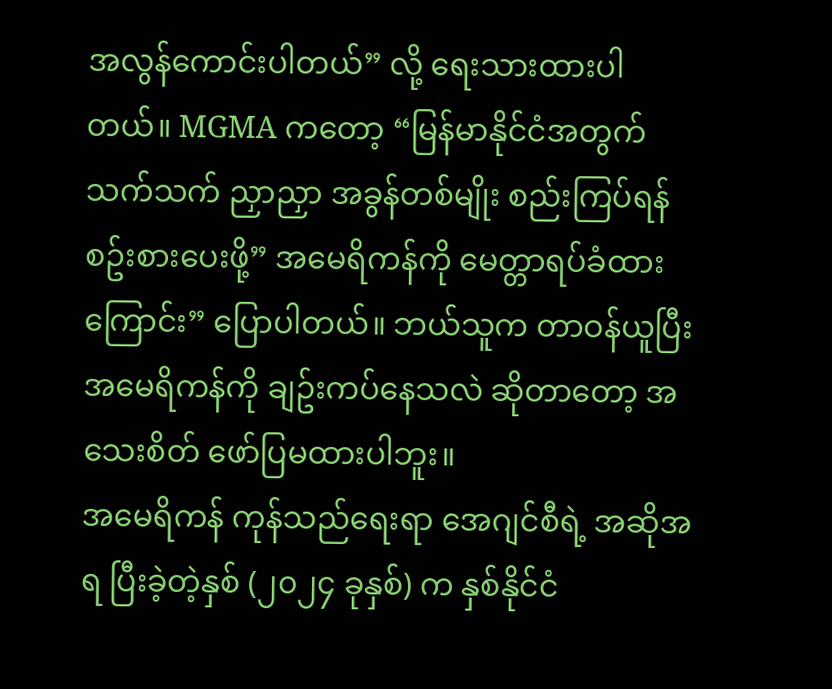အလွန်ကောင်းပါတယ်” လို့ ရေးသားထားပါတယ်။ MGMA ကတော့ “မြန်မာနိုင်ငံအတွက် သက်သက် ညှာညှာ အခွန်တစ်မျိုး စည်းကြပ်ရန် စဥ်းစားပေးဖို့” အမေရိကန်ကို မေတ္တာရပ်ခံထားကြောင်း” ပြောပါတယ်။ ဘယ်သူက တာဝန်ယူပြီး အမေရိကန်ကို ချဥ်းကပ်နေသလဲ ဆိုတာတော့ အသေးစိတ် ဖော်ပြမထားပါဘူး။
အမေရိကန် ကုန်သည်ရေးရာ အေဂျင်စီရဲ့ အဆိုအရ ပြီးခဲ့တဲ့နှစ် (၂၀၂၄ ခုနှစ်) က နှစ်နိုင်ငံ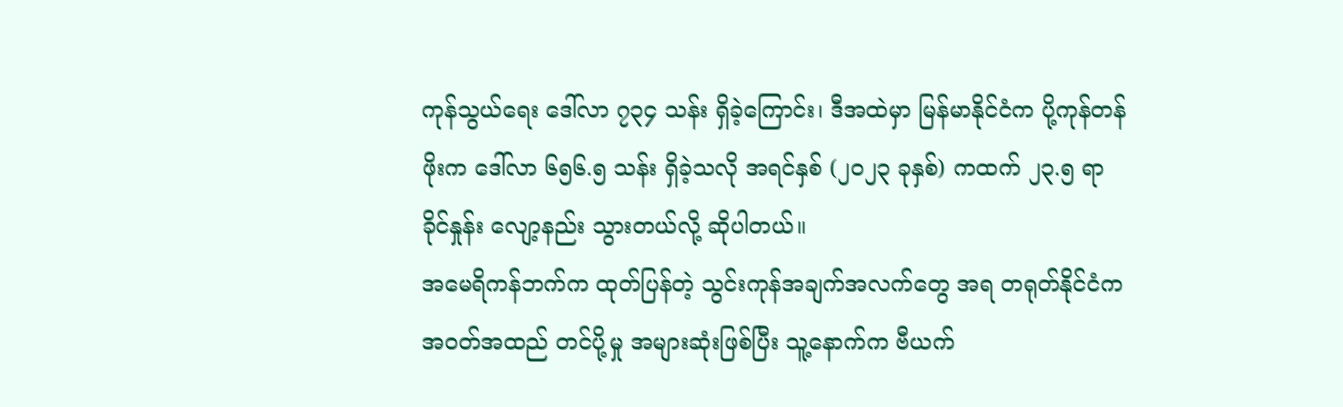ကုန်သွယ်ရေး ဒေါ်လာ ၇၃၄ သန်း ရှိခဲ့ကြောင်း၊ ဒီအထဲမှာ မြန်မာနိုင်ငံက ပို့ကုန်တန်ဖိုးက ဒေါ်လာ ၆၅၆.၅ သန်း ရှိခဲ့သလို အရင်နှစ် (၂၀၂၃ ခုနှစ်) ကထက် ၂၃.၅ ရာခိုင်နှုန်း လျော့နည်း သွားတယ်လို့ ဆိုပါတယ်။
အမေရိကန်ဘက်က ထုတ်ပြန်တဲ့ သွင်းကုန်အချက်အလက်တွေ အရ တရုတ်နိုင်ငံက အဝတ်အထည် တင်ပို့မှု အများဆုံးဖြစ်ပြီး သူ့နောက်က ဗီယက်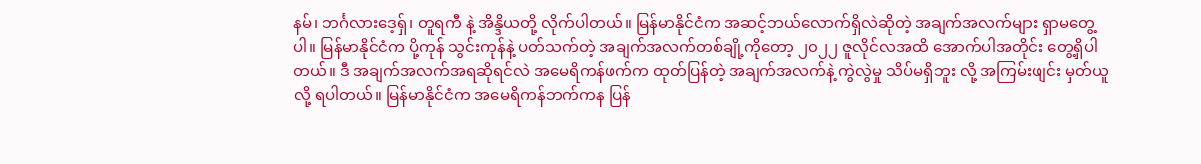နမ်၊ ဘင်္ဂလားဒေ့ရှ်၊ တူရကီ နဲ့ အိန္ဒိယတို့ လိုက်ပါတယ်။ မြန်မာနိုင်ငံက အဆင့်ဘယ်လောက်ရှိလဲဆိုတဲ့ အချက်အလက်များ ရှာမတွေ့ပါ။ မြန်မာနိုင်ငံက ပို့ကုန် သွင်းကုန်နဲ့ ပတ်သက်တဲ့ အချက်အလက်တစ်ချို့ကိုတော့ ၂၀၂၂ ဇူလိုင်လအထိ အောက်ပါအတိုင်း တွေ့ရှိပါတယ်။ ဒီ အချက်အလက်အရဆိုရင်လဲ အမေရိကန်ဖက်က ထုတ်ပြန်တဲ့ အချက်အလက်နဲ့ ကွဲလွဲမှု သိပ်မရှိဘူး လို့ အကြမ်းဖျင်း မှတ်ယူလို့ ရပါတယ်။ မြန်မာနိုင်ငံက အမေရိကန်ဘက်ကန ပြန်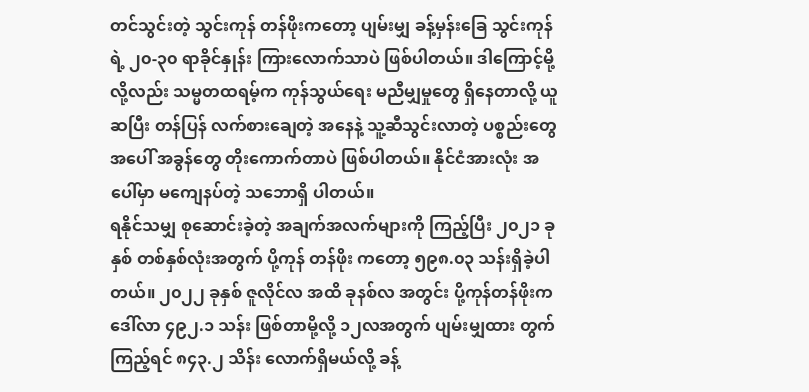တင်သွင်းတဲ့ သွင်းကုန် တန်ဖိုးကတော့ ပျမ်းမျှ ခန့်မှန်းခြေ သွင်းကုန်ရဲ့ ၂၀-၃၀ ရာခိုင်နှုန်း ကြားလောက်သာပဲ ဖြစ်ပါတယ်။ ဒါကြောင့်မို့လို့လည်း သမ္မတထရမ့်က ကုန်သွယ်ရေး မညီမျှမှုတွေ ရှိနေတာလို့ ယူဆပြီး တန်ပြန် လက်စားချေတဲ့ အနေနဲ့ သူ့ဆီသွင်းလာတဲ့ ပစ္စည်းတွေ အပေါ် အခွန်တွေ တိုးကောက်တာပဲ ဖြစ်ပါတယ်။ နိုင်ငံအားလုံး အပေါ်မှာ မကျေနပ်တဲ့ သဘောရှိ ပါတယ်။
ရနိုင်သမျှ စုဆောင်းခဲ့တဲ့ အချက်အလက်များကို ကြည့်ပြီး ၂၀၂၁ ခုနှစ် တစ်နှစ်လုံးအတွက် ပို့ကုန် တန်ဖိုး ကတော့ ၅၉၈.၀၃ သန်းရှိခဲ့ပါတယ်။ ၂၀၂၂ ခုနှစ် ဇူလိုင်လ အထိ ခုနစ်လ အတွင်း ပို့ကုန်တန်ဖိုးက ဒေါ်လာ ၄၉၂.၁ သန်း ဖြစ်တာမို့လို့ ၁၂လအတွက် ပျမ်းမျှထား တွက်ကြည့်ရင် ၈၄၃.၂ သိန်း လောက်ရှိမယ်လို့ ခန့်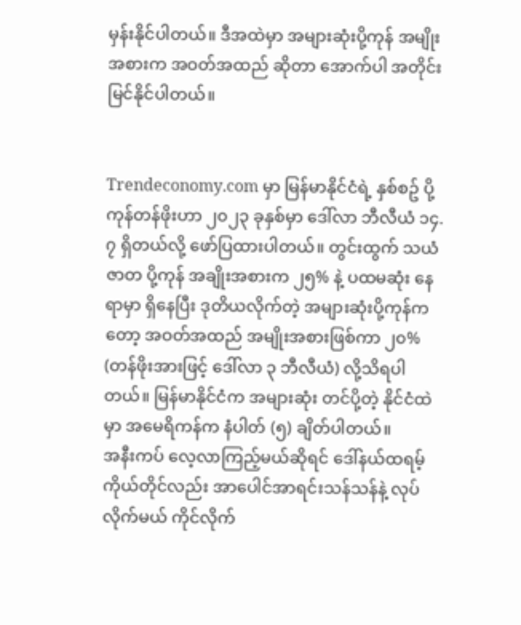မှန်းနိုင်ပါတယ်။ ဒီအထဲမှာ အများဆုံးပို့ကုန် အမျိုးအစားက အဝတ်အထည် ဆိုတာ အောက်ပါ အတိုင်းမြင်နိုင်ပါတယ်။


Trendeconomy.com မှာ မြန်မာနိုင်ငံရဲ့ နှစ်စဥ် ပို့ကုန်တန်ဖိုးဟာ ၂၀၂၃ ခုနှစ်မှာ ဒေါ်လာ ဘီလီယံ ၁၄.၇ ရှိတယ်လို့ ဖော်ပြထားပါတယ်။ တွင်းထွက် သယံဇာတ ပို့ကုန် အချိုးအစားက ၂၅% နဲ့ ပထမဆုံး နေရာမှာ ရှိနေပြီး ဒုတိယလိုက်တဲ့ အများဆုံးပို့ကုန်ကတော့ အဝတ်အထည် အမျိုးအစားဖြစ်ကာ ၂၀% (တန်ဖိုးအားဖြင့် ဒေါ်လာ ၃ ဘီလီယံ) လို့သိရပါတယ်။ မြန်မာနိုင်ငံက အများဆုံး တင်ပို့တဲ့ နိုင်ငံထဲမှာ အမေရိကန်က နံပါတ် (၅) ချိတ်ပါတယ်။
အနီးကပ် လေ့လာကြည့်မယ်ဆိုရင် ဒေါ်နယ်ထရမ့်ကိုယ်တိုင်လည်း အာပေါင်အာရင်းသန်သန်နဲ့ လုပ်လိုက်မယ် ကိုင်လိုက်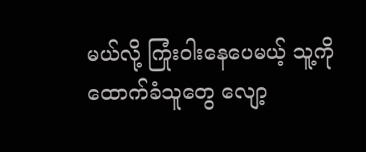မယ်လို့ ကြုံးဝါးနေပေမယ့် သူ့ကို ထောက်ခံသူတွေ လျော့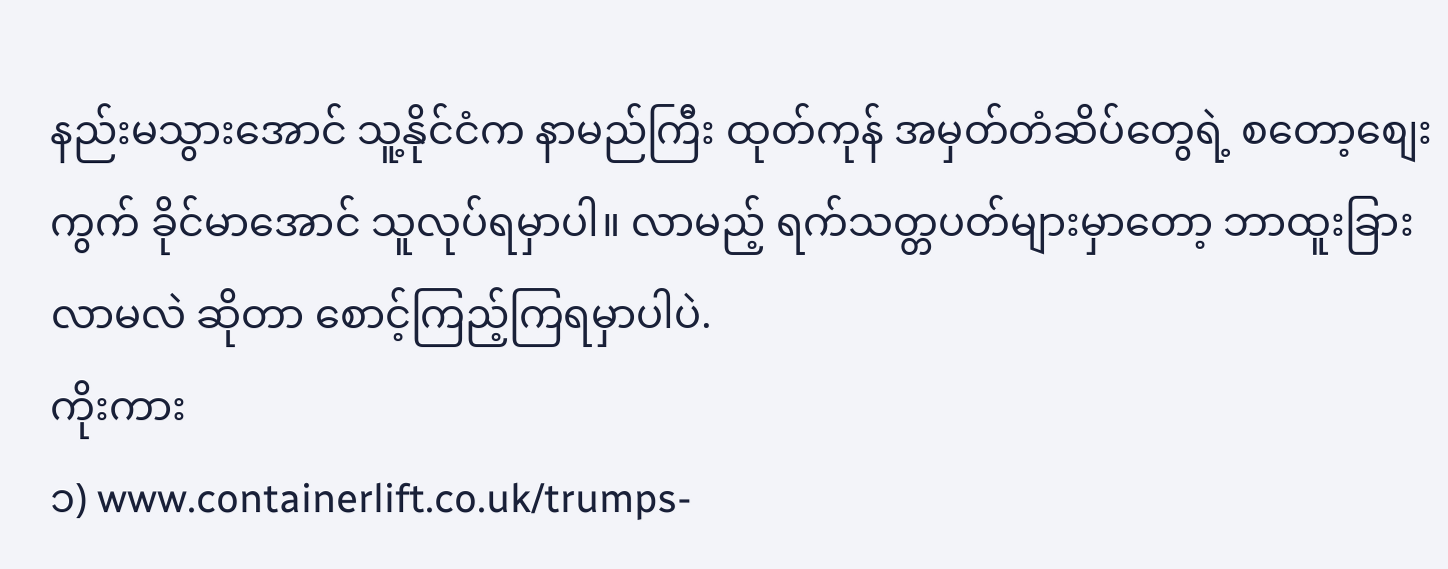နည်းမသွားအောင် သူ့နိုင်ငံက နာမည်ကြီး ထုတ်ကုန် အမှတ်တံဆိပ်တွေရဲ့ စတော့စျေးကွက် ခိုင်မာအောင် သူလုပ်ရမှာပါ။ လာမည့် ရက်သတ္တပတ်များမှာတော့ ဘာထူးခြားလာမလဲ ဆိုတာ စောင့်ကြည့်ကြရမှာပါပဲ.
ကိုးကား
၁) www.containerlift.co.uk/trumps-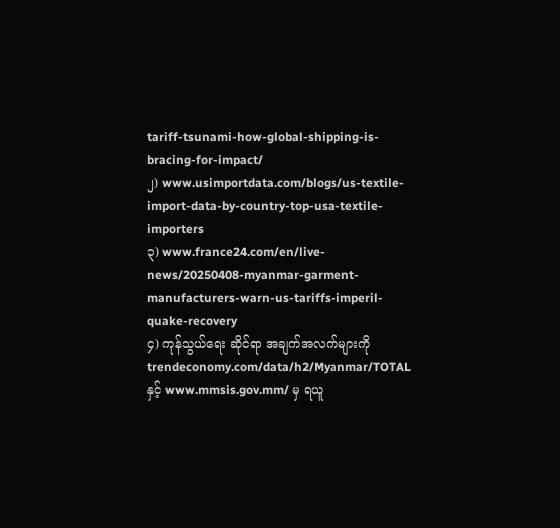tariff-tsunami-how-global-shipping-is-bracing-for-impact/
၂) www.usimportdata.com/blogs/us-textile-import-data-by-country-top-usa-textile-importers
၃) www.france24.com/en/live-news/20250408-myanmar-garment-manufacturers-warn-us-tariffs-imperil-quake-recovery
၄) ကုန်သွယ်ရေး ဆိုင်ရာ အချက်အလက်များကို trendeconomy.com/data/h2/Myanmar/TOTAL
နှင့် www.mmsis.gov.mm/ မှ ရယူ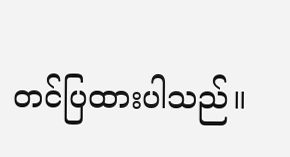တင်ပြထားပါသည်။